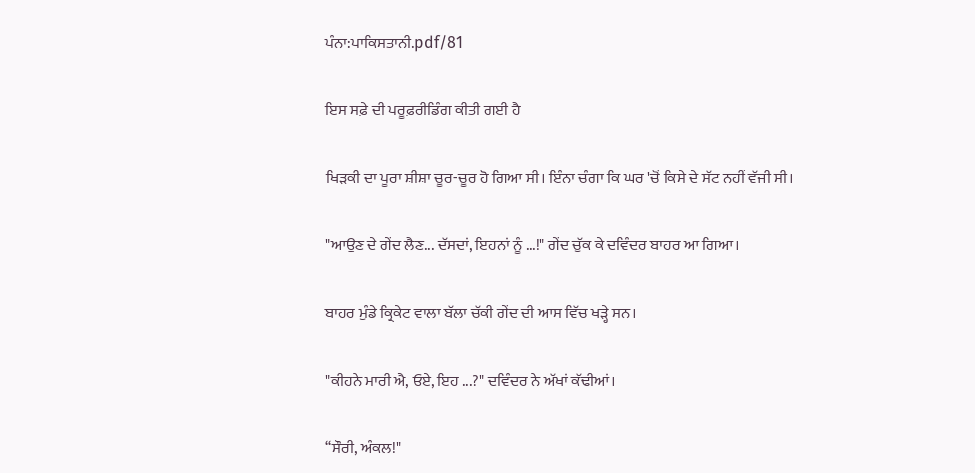ਪੰਨਾ:ਪਾਕਿਸਤਾਨੀ.pdf/81

ਇਸ ਸਫ਼ੇ ਦੀ ਪਰੂਫ਼ਰੀਡਿੰਗ ਕੀਤੀ ਗਈ ਹੈ

ਖਿੜਕੀ ਦਾ ਪੂਰਾ ਸ਼ੀਸ਼ਾ ਚੂਰ-ਚੂਰ ਹੋ ਗਿਆ ਸੀ। ਇੰਨਾ ਚੰਗਾ ਕਿ ਘਰ 'ਚੋਂ ਕਿਸੇ ਦੇ ਸੱਟ ਨਹੀਂ ਵੱਜੀ ਸੀ।

"ਆਉਣ ਦੇ ਗੇਂਦ ਲੈਣ... ਦੱਸਦਾਂ, ਇਹਨਾਂ ਨੂੰ ...!" ਗੇਂਦ ਚੁੱਕ ਕੇ ਦਵਿੰਦਰ ਬਾਹਰ ਆ ਗਿਆ।

ਬਾਹਰ ਮੁੰਡੇ ਕ੍ਰਿਕੇਟ ਵਾਲਾ ਬੱਲਾ ਚੱਕੀ ਗੇਂਦ ਦੀ ਆਸ ਵਿੱਚ ਖੜ੍ਹੇ ਸਨ।

"ਕੀਹਨੇ ਮਾਰੀ ਐ, ਓਏ, ਇਹ ...?" ਦਵਿੰਦਰ ਨੇ ਅੱਖਾਂ ਕੱਢੀਆਂ।

‘‘ਸੌਰੀ, ਅੰਕਲ!"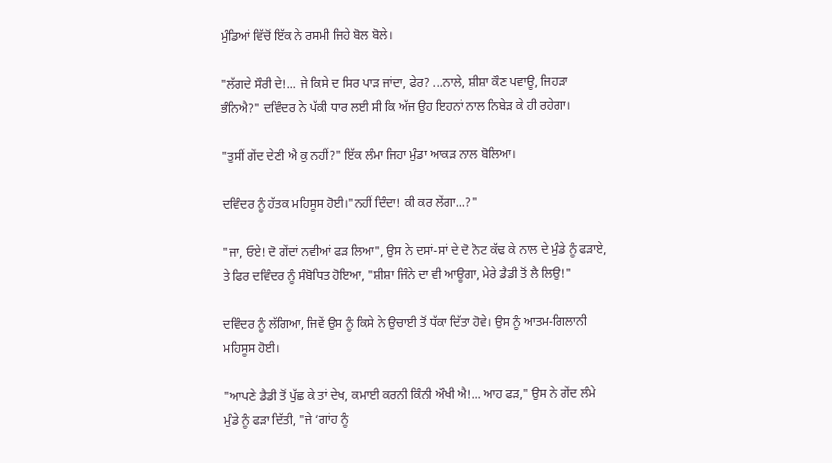ਮੁੰਡਿਆਂ ਵਿੱਚੋਂ ਇੱਕ ਨੇ ਰਸਮੀ ਜਿਹੇ ਬੋਲ ਬੋਲੇ।

"ਲੱਗਦੇ ਸੌਰੀ ਦੇ!... ਜੇ ਕਿਸੇ ਦ ਸਿਰ ਪਾੜ ਜਾਂਦਾ, ਫੇਰ? ...ਨਾਲੇ, ਸ਼ੀਸ਼ਾ ਕੌਣ ਪਵਾਊ, ਜਿਹੜਾ ਭੰਨਿਐ?" ਦਵਿੰਦਰ ਨੇ ਪੱਕੀ ਧਾਰ ਲਈ ਸੀ ਕਿ ਅੱਜ ਉਹ ਇਹਨਾਂ ਨਾਲ ਨਿਬੇੜ ਕੇ ਹੀ ਰਹੇਗਾ।

"ਤੁਸੀਂ ਗੇਂਦ ਦੇਣੀ ਐ ਕੁ ਨਹੀਂ?" ਇੱਕ ਲੰਮਾ ਜਿਹਾ ਮੁੰਡਾ ਆਕੜ ਨਾਲ ਬੋਲਿਆ।

ਦਵਿੰਦਰ ਨੂੰ ਹੱਤਕ ਮਹਿਸੂਸ ਹੋਈ।"ਨਹੀਂ ਦਿੰਦਾ! ਕੀ ਕਰ ਲੇਂਗਾ...?"

"ਜਾ, ਓਏ! ਦੋ ਗੇਂਦਾਂ ਨਵੀਆਂ ਫੜ ਲਿਆ", ਉਸ ਨੇ ਦਸਾਂ-ਸਾਂ ਦੇ ਦੋ ਨੋਟ ਕੱਢ ਕੇ ਨਾਲ ਦੇ ਮੁੰਡੇ ਨੂੰ ਫੜਾਏ, ਤੇ ਫਿਰ ਦਵਿੰਦਰ ਨੂੰ ਸੰਬੋਧਿਤ ਹੋਇਆ, "ਸ਼ੀਸ਼ਾ ਜਿੰਨੇ ਦਾ ਵੀ ਆਊਗਾ, ਮੇਰੇ ਡੈਡੀ ਤੋਂ ਲੈ ਲਿਉ!"

ਦਵਿੰਦਰ ਨੂੰ ਲੱਗਿਆ, ਜਿਵੇਂ ਉਸ ਨੂੰ ਕਿਸੇ ਨੇ ਉਚਾਈ ਤੋਂ ਧੱਕਾ ਦਿੱਤਾ ਹੋਵੇ। ਉਸ ਨੂੰ ਆਤਮ-ਗਿਲਾਨੀ ਮਹਿਸੂਸ ਹੋਈ।

"ਆਪਣੇ ਡੈਡੀ ਤੋਂ ਪੁੱਛ ਕੇ ਤਾਂ ਦੇਖ, ਕਮਾਈ ਕਰਨੀ ਕਿੰਨੀ ਔਖੀ ਐ!... ਆਹ ਫੜ," ਉਸ ਨੇ ਗੇਂਦ ਲੰਮੇ ਮੁੰਡੇ ਨੂੰ ਫੜਾ ਦਿੱਤੀ, "ਜੇ ‘ਗਾਂਹ ਨੂੰ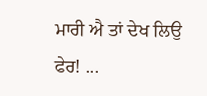ਮਾਰੀ ਐ ਤਾਂ ਦੇਖ ਲਿਉ ਫੇਰ! ...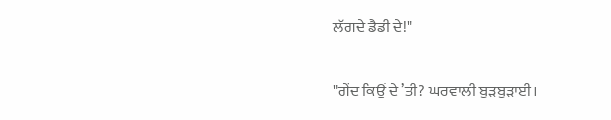ਲੱਗਦੇ ਡੈਡੀ ਦੇ!"

"ਗੇਂਦ ਕਿਉਂ ਦੇ ’ਤੀ? ਘਰਵਾਲੀ ਬੁੜਬੁੜਾਈ।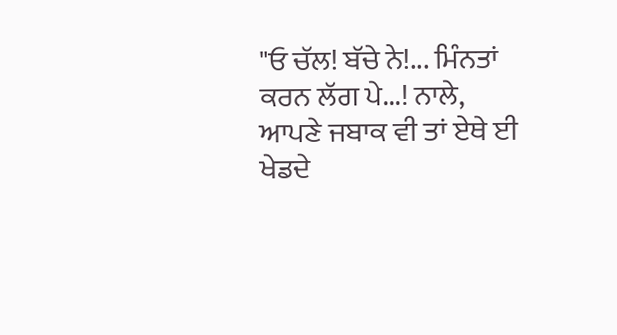"ਓ ਚੱਲ! ਬੱਚੇ ਨੇ!... ਮਿੰਨਤਾਂ ਕਰਨ ਲੱਗ ਪੇ...! ਨਾਲੇ, ਆਪਣੇ ਜਬਾਕ ਵੀ ਤਾਂ ਏਥੇ ਈ ਖੇਡਦੇ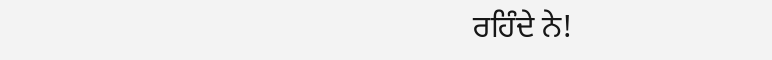ਰਹਿੰਦੇ ਨੇ!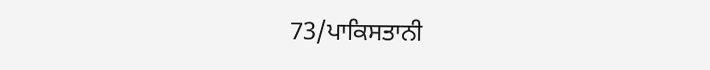73/ਪਾਕਿਸਤਾਨੀ